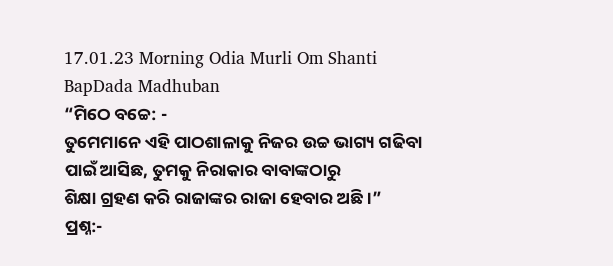17.01.23 Morning Odia Murli Om Shanti BapDada Madhuban
“ମିଠେ ବଚ୍ଚେ: -
ତୁମେମାନେ ଏହି ପାଠଶାଳାକୁ ନିଜର ଉଚ୍ଚ ଭାଗ୍ୟ ଗଢିବା ପାଇଁ ଆସିଛ, ତୁମକୁ ନିରାକାର ବାବାଙ୍କଠାରୁ
ଶିକ୍ଷା ଗ୍ରହଣ କରି ରାଜାଙ୍କର ରାଜା ହେବାର ଅଛି ।”
ପ୍ରଶ୍ନ:-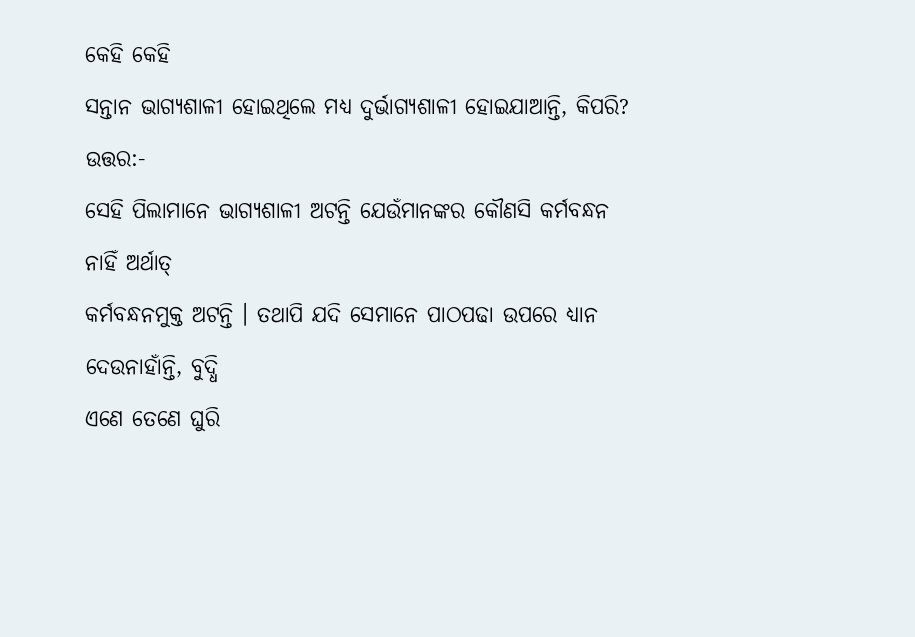କେହି କେହି
ସନ୍ତାନ ଭାଗ୍ୟଶାଳୀ ହୋଇଥିଲେ ମଧ୍ୟ ଦୁର୍ଭାଗ୍ୟଶାଳୀ ହୋଇଯାଆନ୍ତି, କିପରି?
ଉତ୍ତର:-
ସେହି ପିଲାମାନେ ଭାଗ୍ୟଶାଳୀ ଅଟନ୍ତି ଯେଉଁମାନଙ୍କର କୌଣସି କର୍ମବନ୍ଧନ ନାହିଁ ଅର୍ଥାତ୍
କର୍ମବନ୍ଧନମୁକ୍ତ ଅଟନ୍ତି । ତଥାପି ଯଦି ସେମାନେ ପାଠପଢା ଉପରେ ଧ୍ୟାନ ଦେଉନାହାଁନ୍ତି, ବୁଦ୍ଧି
ଏଣେ ତେଣେ ଘୁରି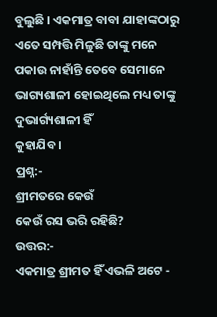ବୁଲୁଛି । ଏକମାତ୍ର ବାବା ଯାହାଙ୍କଠାରୁ ଏତେ ସମ୍ପତ୍ତି ମିଳୁଛି ତାଙ୍କୁ ମନେ
ପକାଉ ନାହାଁନ୍ତି ତେବେ ସେମାନେ ଭାଗ୍ୟଶାଳୀ ହୋଇଥିଲେ ମଧ୍ୟ ତାଙ୍କୁ ଦୁଭାର୍ଗ୍ୟଶାଳୀ ହିଁ
କୁହାଯିବ ।
ପ୍ରଶ୍ନ:-
ଶ୍ରୀମତରେ କେଉଁ
କେଉଁ ରସ ଭରି ରହିଛି?
ଉତ୍ତର:-
ଏକମାତ୍ର ଶ୍ରୀମତ ହିଁ ଏଭଳି ଅଟେ -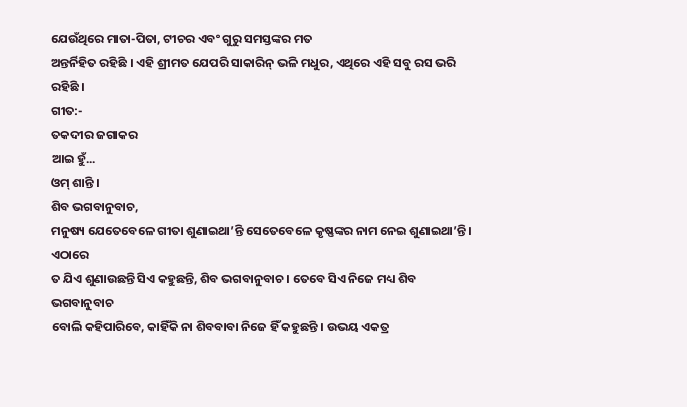ଯେଉଁଥିରେ ମାତା-ପିତା, ଟୀଚର ଏବଂ ଗୁରୁ ସମସ୍ତଙ୍କର ମତ
ଅନ୍ତର୍ନିହିତ ରହିଛି । ଏହି ଶ୍ରୀମତ ଯେପରି ସାକାରିନ୍ ଭଳି ମଧୁର, ଏଥିରେ ଏହି ସବୁ ରସ ଭରି
ରହିଛି ।
ଗୀତ:-
ତକଦୀର ଜଗାକର
ଆଇ ହୁଁ...
ଓମ୍ ଶାନ୍ତି ।
ଶିବ ଭଗବାନୁବାଚ,
ମନୁଷ୍ୟ ଯେତେବେଳେ ଗୀତା ଶୁଣାଇଥା’ନ୍ତି ସେତେବେଳେ କୃଷ୍ଣଙ୍କର ନାମ ନେଇ ଶୁଣାଇଥା’ନ୍ତି । ଏଠାରେ
ତ ଯିଏ ଶୁଣାଉଛନ୍ତି ସିଏ କହୁଛନ୍ତି, ଶିବ ଭଗବାନୁବାଚ । ତେବେ ସିଏ ନିଜେ ମଧ୍ୟ ଶିବ ଭଗବାନୁବାଚ
ବୋଲି କହିପାରିବେ, କାହିଁକି ନା ଶିବବାବା ନିଜେ ହିଁ କହୁଛନ୍ତି । ଉଭୟ ଏକତ୍ର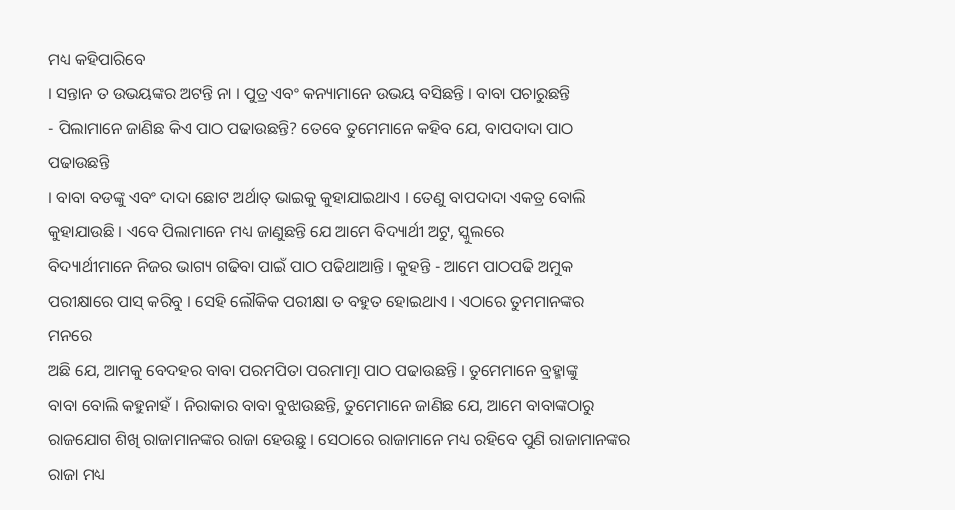ମଧ୍ୟ କହିପାରିବେ
। ସନ୍ତାନ ତ ଉଭୟଙ୍କର ଅଟନ୍ତି ନା । ପୁତ୍ର ଏବଂ କନ୍ୟାମାନେ ଉଭୟ ବସିଛନ୍ତି । ବାବା ପଚାରୁଛନ୍ତି
- ପିଲାମାନେ ଜାଣିଛ କିଏ ପାଠ ପଢାଉଛନ୍ତି? ତେବେ ତୁମେମାନେ କହିବ ଯେ, ବାପଦାଦା ପାଠ ପଢାଉଛନ୍ତି
। ବାବା ବଡଙ୍କୁ ଏବଂ ଦାଦା ଛୋଟ ଅର୍ଥାତ୍ ଭାଇକୁ କୁହାଯାଇଥାଏ । ତେଣୁ ବାପଦାଦା ଏକତ୍ର ବୋଲି
କୁହାଯାଉଛି । ଏବେ ପିଲାମାନେ ମଧ୍ୟ ଜାଣୁଛନ୍ତି ଯେ ଆମେ ବିଦ୍ୟାର୍ଥୀ ଅଟୁ, ସ୍କୁଲରେ
ବିଦ୍ୟାର୍ଥୀମାନେ ନିଜର ଭାଗ୍ୟ ଗଢିବା ପାଇଁ ପାଠ ପଢିଥାଆନ୍ତି । କୁହନ୍ତି - ଆମେ ପାଠପଢି ଅମୁକ
ପରୀକ୍ଷାରେ ପାସ୍ କରିବୁ । ସେହି ଲୌକିକ ପରୀକ୍ଷା ତ ବହୁତ ହୋଇଥାଏ । ଏଠାରେ ତୁମମାନଙ୍କର ମନରେ
ଅଛି ଯେ, ଆମକୁ ବେଦହର ବାବା ପରମପିତା ପରମାତ୍ମା ପାଠ ପଢାଉଛନ୍ତି । ତୁମେମାନେ ବ୍ରହ୍ମାଙ୍କୁ
ବାବା ବୋଲି କହୁନାହଁ । ନିରାକାର ବାବା ବୁଝାଉଛନ୍ତି, ତୁମେମାନେ ଜାଣିଛ ଯେ, ଆମେ ବାବାଙ୍କଠାରୁ
ରାଜଯୋଗ ଶିଖି ରାଜାମାନଙ୍କର ରାଜା ହେଉଛୁ । ସେଠାରେ ରାଜାମାନେ ମଧ୍ୟ ରହିବେ ପୁଣି ରାଜାମାନଙ୍କର
ରାଜା ମଧ୍ୟ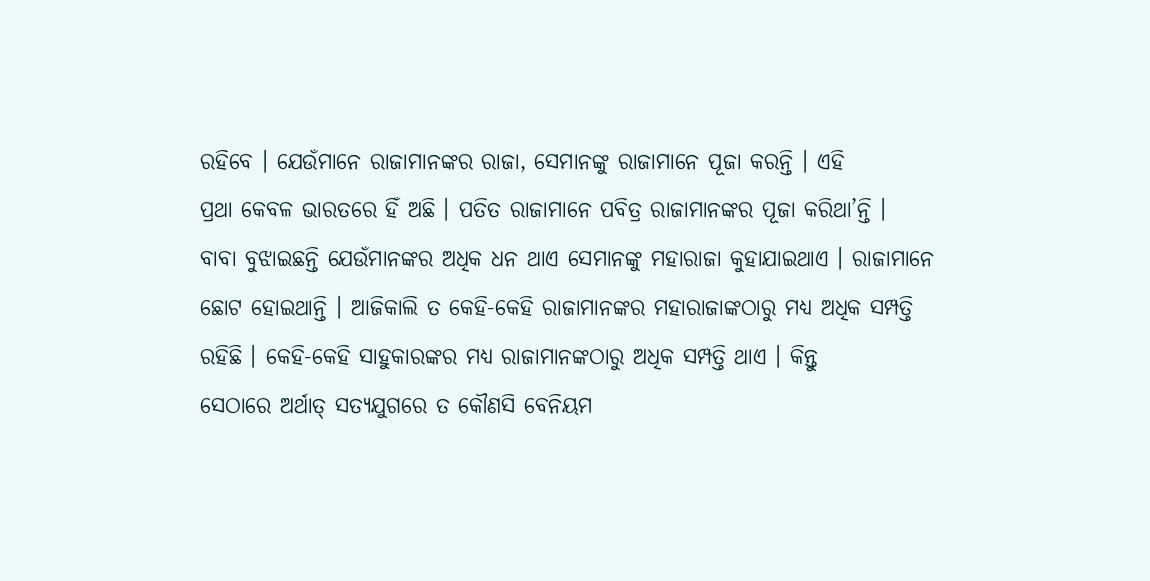ରହିବେ । ଯେଉଁମାନେ ରାଜାମାନଙ୍କର ରାଜା, ସେମାନଙ୍କୁ ରାଜାମାନେ ପୂଜା କରନ୍ତି । ଏହି
ପ୍ରଥା କେବଳ ଭାରତରେ ହିଁ ଅଛି । ପତିତ ରାଜାମାନେ ପବିତ୍ର ରାଜାମାନଙ୍କର ପୂଜା କରିଥା’ନ୍ତି ।
ବାବା ବୁଝାଇଛନ୍ତି ଯେଉଁମାନଙ୍କର ଅଧିକ ଧନ ଥାଏ ସେମାନଙ୍କୁ ମହାରାଜା କୁହାଯାଇଥାଏ । ରାଜାମାନେ
ଛୋଟ ହୋଇଥାନ୍ତି । ଆଜିକାଲି ତ କେହି-କେହି ରାଜାମାନଙ୍କର ମହାରାଜାଙ୍କଠାରୁ ମଧ୍ୟ ଅଧିକ ସମ୍ପତ୍ତି
ରହିଛି । କେହି-କେହି ସାହୁକାରଙ୍କର ମଧ୍ୟ ରାଜାମାନଙ୍କଠାରୁ ଅଧିକ ସମ୍ପତ୍ତି ଥାଏ । କିନ୍ତୁ
ସେଠାରେ ଅର୍ଥାତ୍ ସତ୍ୟଯୁଗରେ ତ କୌଣସି ବେନିୟମ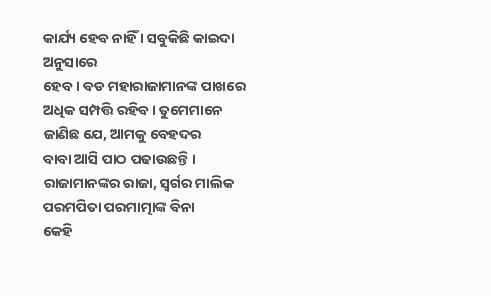କାର୍ଯ୍ୟ ହେବ ନାହିଁ । ସବୁକିଛି କାଇଦା ଅନୁସାରେ
ହେବ । ବଡ ମହାରାଜାମାନଙ୍କ ପାଖରେ ଅଧିକ ସମ୍ପତ୍ତି ରହିବ । ତୁମେମାନେ ଜାଣିଛ ଯେ, ଆମକୁ ବେହଦର
ବାବା ଆସି ପାଠ ପଢାଉଛନ୍ତି । ରାଜାମାନଙ୍କର ରାଜା, ସ୍ୱର୍ଗର ମାଲିକ ପରମପିତା ପରମାତ୍ମାଙ୍କ ବିନା
କେହି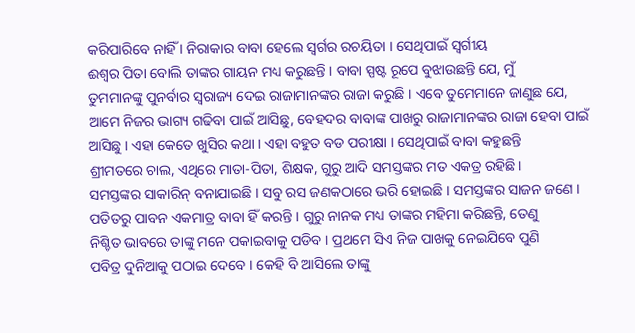କରିପାରିବେ ନାହିଁ । ନିରାକାର ବାବା ହେଲେ ସ୍ୱର୍ଗର ରଚୟିତା । ସେଥିପାଇଁ ସ୍ୱର୍ଗୀୟ
ଈଶ୍ୱର ପିତା ବୋଲି ତାଙ୍କର ଗାୟନ ମଧ୍ୟ କରୁଛନ୍ତି । ବାବା ସ୍ପଷ୍ଟ ରୂପେ ବୁଝାଉଛନ୍ତି ଯେ, ମୁଁ
ତୁମମାନଙ୍କୁ ପୁନର୍ବାର ସ୍ୱରାଜ୍ୟ ଦେଇ ରାଜାମାନଙ୍କର ରାଜା କରୁଛି । ଏବେ ତୁମେମାନେ ଜାଣୁଛ ଯେ,
ଆମେ ନିଜର ଭାଗ୍ୟ ଗଢିବା ପାଇଁ ଆସିଛୁ, ବେହଦର ବାବାଙ୍କ ପାଖରୁ ରାଜାମାନଙ୍କର ରାଜା ହେବା ପାଇଁ
ଆସିଛୁ । ଏହା କେତେ ଖୁସିର କଥା । ଏହା ବହୁତ ବଡ ପରୀକ୍ଷା । ସେଥିପାଇଁ ବାବା କହୁଛନ୍ତି
ଶ୍ରୀମତରେ ଚାଲ, ଏଥିରେ ମାତା-ପିତା, ଶିକ୍ଷକ, ଗୁରୁ ଆଦି ସମସ୍ତଙ୍କର ମତ ଏକତ୍ର ରହିଛି ।
ସମସ୍ତଙ୍କର ସାକାରିନ୍ ବନାଯାଇଛି । ସବୁ ରସ ଜଣକଠାରେ ଭରି ହୋଇଛି । ସମସ୍ତଙ୍କର ସାଜନ ଜଣେ ।
ପତିତରୁ ପାବନ ଏକମାତ୍ର ବାବା ହିଁ କରନ୍ତି । ଗୁରୁ ନାନକ ମଧ୍ୟ ତାଙ୍କର ମହିମା କରିଛନ୍ତି, ତେଣୁ
ନିଶ୍ଚିତ ଭାବରେ ତାଙ୍କୁ ମନେ ପକାଇବାକୁ ପଡିବ । ପ୍ରଥମେ ସିଏ ନିଜ ପାଖକୁ ନେଇଯିବେ ପୁଣି
ପବିତ୍ର ଦୁନିଆକୁ ପଠାଇ ଦେବେ । କେହି ବି ଆସିଲେ ତାଙ୍କୁ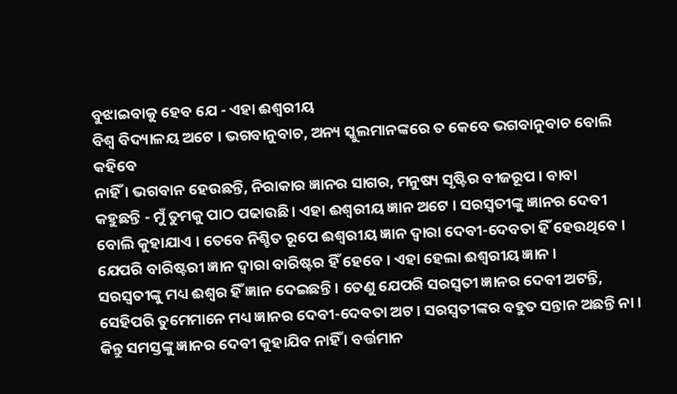ବୁଝାଇବାକୁ ହେବ ଯେ - ଏହା ଈଶ୍ୱରୀୟ
ବିଶ୍ୱ ବିଦ୍ୟାଳୟ ଅଟେ । ଭଗବାନୁବାଚ, ଅନ୍ୟ ସ୍କୁଲମାନଙ୍କରେ ତ କେବେ ଭଗବାନୁବାଚ ବୋଲି କହିବେ
ନାହିଁ । ଭଗବାନ ହେଉଛନ୍ତି, ନିରାକାର ଜ୍ଞାନର ସାଗର, ମନୁଷ୍ୟ ସୃଷ୍ଟିର ବୀଜରୂପ । ବାବା
କହୁଛନ୍ତି - ମୁଁ ତୁମକୁ ପାଠ ପଢାଉଛି । ଏହା ଈଶ୍ୱରୀୟ ଜ୍ଞାନ ଅଟେ । ସରସ୍ୱତୀଙ୍କୁ ଜ୍ଞାନର ଦେବୀ
ବୋଲି କୁହାଯାଏ । ତେବେ ନିଶ୍ଚିତ ରୂପେ ଈଶ୍ୱରୀୟ ଜ୍ଞାନ ଦ୍ୱାରା ଦେବୀ-ଦେବତା ହିଁ ହେଉଥିବେ ।
ଯେପରି ବାରିଷ୍ଟରୀ ଜ୍ଞାନ ଦ୍ୱାରା ବାରିଷ୍ଟର ହିଁ ହେବେ । ଏହା ହେଲା ଈଶ୍ୱରୀୟ ଜ୍ଞାନ ।
ସରସ୍ୱତୀଙ୍କୁ ମଧ୍ୟ ଈଶ୍ୱର ହିଁ ଜ୍ଞାନ ଦେଇଛନ୍ତି । ତେଣୁ ଯେପରି ସରସ୍ୱତୀ ଜ୍ଞାନର ଦେବୀ ଅଟନ୍ତି,
ସେହିପରି ତୁମେମାନେ ମଧ୍ୟ ଜ୍ଞାନର ଦେବୀ-ଦେବତା ଅଟ । ସରସ୍ୱତୀଙ୍କର ବହୁତ ସନ୍ତାନ ଅଛନ୍ତି ନା ।
କିନ୍ତୁ ସମସ୍ତଙ୍କୁ ଜ୍ଞାନର ଦେବୀ କୁହାଯିବ ନାହିଁ । ବର୍ତ୍ତମାନ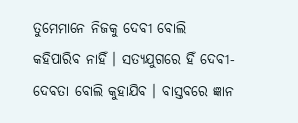ତୁମେମାନେ ନିଜକୁ ଦେବୀ ବୋଲି
କହିପାରିବ ନାହିଁ । ସତ୍ୟଯୁଗରେ ହିଁ ଦେବୀ-ଦେବତା ବୋଲି କୁହାଯିବ । ବାସ୍ତବରେ ଜ୍ଞାନ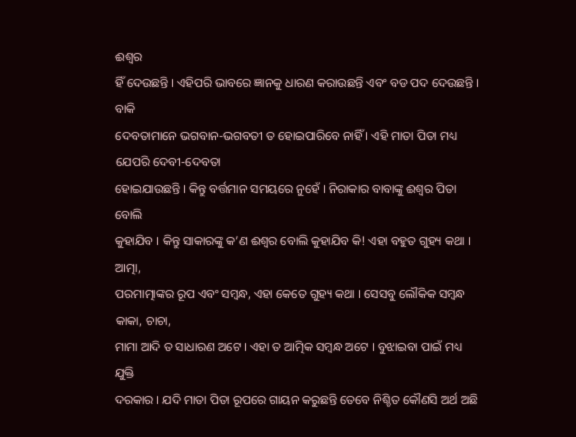ଈଶ୍ୱର
ହିଁ ଦେଉଛନ୍ତି । ଏହିପରି ଭାବରେ ଜ୍ଞାନକୁ ଧାରଣ କରାଉଛନ୍ତି ଏବଂ ବଡ ପଦ ଦେଉଛନ୍ତି । ବାକି
ଦେବତାମାନେ ଭଗବାନ-ଭଗବତୀ ତ ହୋଇପାରିବେ ନାହିଁ । ଏହି ମାତା ପିତା ମଧ୍ୟ ଯେପରି ଦେବୀ-ଦେବତା
ହୋଇଯାଉଛନ୍ତି । କିନ୍ତୁ ବର୍ତ୍ତମାନ ସମୟରେ ନୁହେଁ । ନିରାକାର ବାବାଙ୍କୁ ଈଶ୍ୱର ପିତା ବୋଲି
କୁହାଯିବ । କିନ୍ତୁ ସାକାରଙ୍କୁ କ’ଣ ଈଶ୍ୱର ବୋଲି କୁହାଯିବ କି! ଏହା ବହୁତ ଗୁହ୍ୟ କଥା । ଆତ୍ମା,
ପରମାତ୍ମାଙ୍କର ରୂପ ଏବଂ ସମ୍ବନ୍ଧ, ଏହା କେତେ ଗୁହ୍ୟ କଥା । ସେସବୁ ଲୌକିକ ସମ୍ବନ୍ଧ କାକା, ଚାଚା,
ମାମା ଆଦି ତ ସାଧାରଣ ଅଟେ । ଏହା ତ ଆତ୍ମିକ ସମ୍ବନ୍ଧ ଅଟେ । ବୁଝାଇବା ପାଇଁ ମଧ୍ୟ ଯୁକ୍ତି
ଦରକାର । ଯଦି ମାତା ପିତା ରୂପରେ ଗାୟନ କରୁଛନ୍ତି ତେବେ ନିଶ୍ଚିତ କୌଣସି ଅର୍ଥ ଅଛି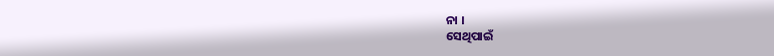ନା ।
ସେଥିପାଇଁ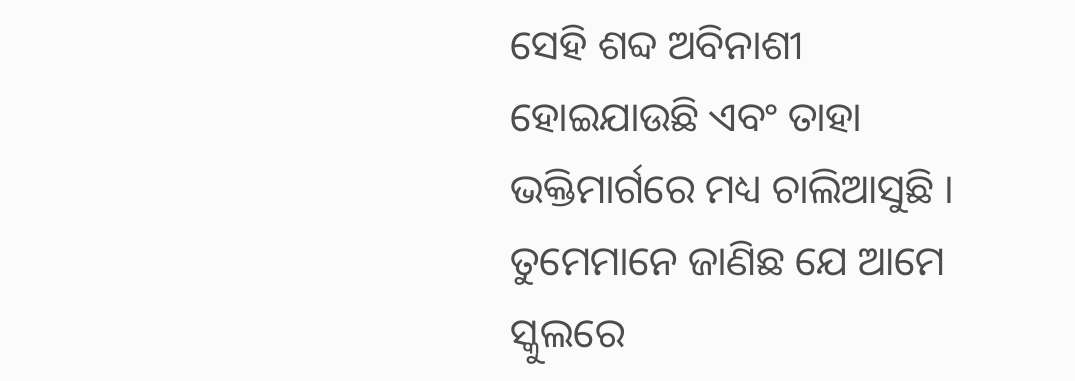ସେହି ଶବ୍ଦ ଅବିନାଶୀ ହୋଇଯାଉଛି ଏବଂ ତାହା ଭକ୍ତିମାର୍ଗରେ ମଧ୍ୟ ଚାଲିଆସୁଛି ।
ତୁମେମାନେ ଜାଣିଛ ଯେ ଆମେ
ସ୍କୁଲରେ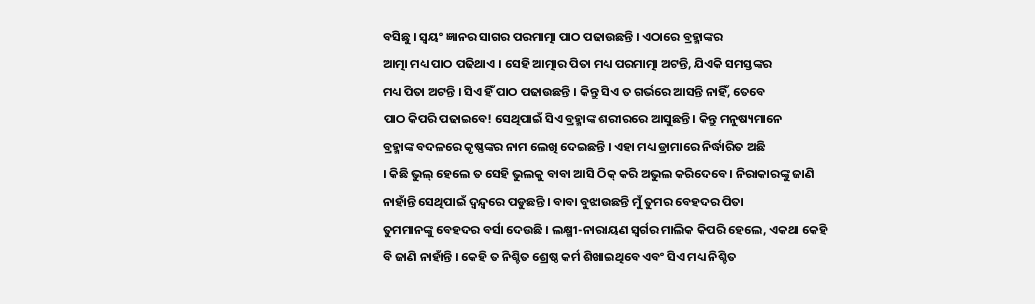ବସିଛୁ । ସ୍ୱୟଂ ଜ୍ଞାନର ସାଗର ପରମାତ୍ମା ପାଠ ପଢାଉଛନ୍ତି । ଏଠାରେ ବ୍ରହ୍ମାଙ୍କର
ଆତ୍ମା ମଧ୍ୟ ପାଠ ପଢିଥାଏ । ସେହି ଆତ୍ମାର ପିତା ମଧ୍ୟ ପରମାତ୍ମା ଅଟନ୍ତି, ଯିଏକି ସମସ୍ତଙ୍କର
ମଧ୍ୟ ପିତା ଅଟନ୍ତି । ସିଏ ହିଁ ପାଠ ପଢାଉଛନ୍ତି । କିନ୍ତୁ ସିଏ ତ ଗର୍ଭରେ ଆସନ୍ତି ନାହିଁ, ତେବେ
ପାଠ କିପରି ପଢାଇବେ! ସେଥିପାଇଁ ସିଏ ବ୍ରହ୍ମାଙ୍କ ଶରୀରରେ ଆସୁଛନ୍ତି । କିନ୍ତୁ ମନୁଷ୍ୟମାନେ
ବ୍ରହ୍ମାଙ୍କ ବଦଳରେ କୃଷ୍ଣଙ୍କର ନାମ ଲେଖି ଦେଇଛନ୍ତି । ଏହା ମଧ୍ୟ ଡ୍ରାମାରେ ନିର୍ଦ୍ଧାରିତ ଅଛି
। କିଛି ଭୁଲ୍ ହେଲେ ତ ସେହି ଭୁଲକୁ ବାବା ଆସି ଠିକ୍ କରି ଅଭୁଲ କରିଦେବେ । ନିରାକାରଙ୍କୁ ଜାଣି
ନାହାଁନ୍ତି ସେଥିପାଇଁ ଦ୍ୱନ୍ଦ୍ୱରେ ପଡୁଛନ୍ତି । ବାବା ବୁଝାଉଛନ୍ତି ମୁଁ ତୁମର ବେହଦର ପିତା
ତୁମମାନଙ୍କୁ ବେହଦର ବର୍ସା ଦେଉଛି । ଲକ୍ଷ୍ମୀ-ନାରାୟଣ ସ୍ୱର୍ଗର ମାଲିକ କିପରି ହେଲେ, ଏକଥା କେହି
ବି ଜାଣି ନାହାଁନ୍ତି । କେହି ତ ନିଶ୍ଚିତ ଶ୍ରେଷ୍ଠ କର୍ମ ଶିଖାଇଥିବେ ଏବଂ ସିଏ ମଧ୍ୟ ନିଶ୍ଚିତ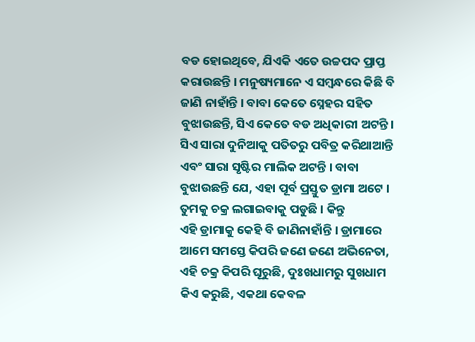ବଡ ହୋଇଥିବେ, ଯିଏକି ଏତେ ଉଚ୍ଚପଦ ପ୍ରାପ୍ତ କରାଉଛନ୍ତି । ମନୁଷ୍ୟମାନେ ଏ ସମ୍ବନ୍ଧରେ କିଛି ବି
ଜାଣି ନାହାଁନ୍ତି । ବାବା କେତେ ସ୍ନେହର ସହିତ ବୁଝାଉଛନ୍ତି, ସିଏ କେତେ ବଡ ଅଧିକାରୀ ଅଟନ୍ତି ।
ସିଏ ସାରା ଦୁନିଆକୁ ପତିତରୁ ପବିତ୍ର କରିଥାଆନ୍ତି ଏବଂ ସାରା ସୃଷ୍ଟିର ମାଲିକ ଅଟନ୍ତି । ବାବା
ବୁଝାଉଛନ୍ତି ଯେ, ଏହା ପୂର୍ବ ପ୍ରସ୍ତୁତ ଡ୍ରାମା ଅଟେ । ତୁମକୁ ଚକ୍ର ଲଗାଇବାକୁ ପଡୁଛି । କିନ୍ତୁ
ଏହି ଡ୍ରାମାକୁ କେହି ବି ଜାଣିନାହାଁନ୍ତି । ଡ୍ରାମାରେ ଆମେ ସମସ୍ତେ କିପରି ଜଣେ ଜଣେ ଅଭିନେତା,
ଏହି ଚକ୍ର କିପରି ଘୂରୁଛି, ଦୁଃଖଧାମରୁ ସୁଖଧାମ କିଏ କରୁଛି, ଏକଥା କେବଳ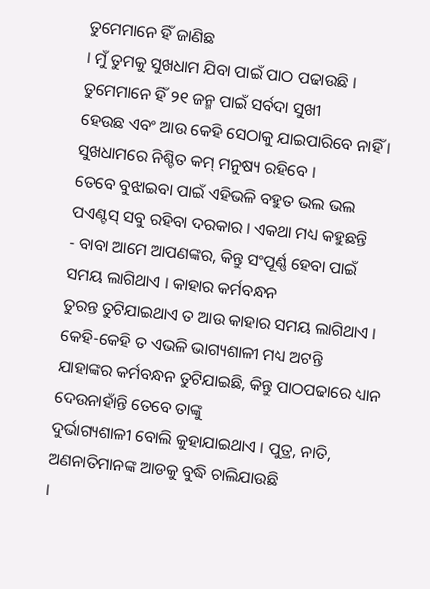ତୁମେମାନେ ହିଁ ଜାଣିଛ
। ମୁଁ ତୁମକୁ ସୁଖଧାମ ଯିବା ପାଇଁ ପାଠ ପଢାଉଛି । ତୁମେମାନେ ହିଁ ୨୧ ଜନ୍ମ ପାଇଁ ସର୍ବଦା ସୁଖୀ
ହେଉଛ ଏବଂ ଆଉ କେହି ସେଠାକୁ ଯାଇପାରିବେ ନାହିଁ । ସୁଖଧାମରେ ନିଶ୍ଚିତ କମ୍ ମନୁଷ୍ୟ ରହିବେ ।
ତେବେ ବୁଝାଇବା ପାଇଁ ଏହିଭଳି ବହୁତ ଭଲ ଭଲ ପଏଣ୍ଟସ୍ ସବୁ ରହିବା ଦରକାର । ଏକଥା ମଧ୍ୟ କହୁଛନ୍ତି
- ବାବା ଆମେ ଆପଣଙ୍କର, କିନ୍ତୁ ସଂପୂର୍ଣ୍ଣ ହେବା ପାଇଁ ସମୟ ଲାଗିଥାଏ । କାହାର କର୍ମବନ୍ଧନ
ତୁରନ୍ତ ତୁଟିଯାଇଥାଏ ତ ଆଉ କାହାର ସମୟ ଲାଗିଥାଏ । କେହି-କେହି ତ ଏଭଳି ଭାଗ୍ୟଶାଳୀ ମଧ୍ୟ ଅଟନ୍ତି
ଯାହାଙ୍କର କର୍ମବନ୍ଧନ ତୁଟିଯାଇଛି, କିନ୍ତୁ ପାଠପଢାରେ ଧ୍ୟାନ ଦେଉନାହାଁନ୍ତି ତେବେ ତାଙ୍କୁ
ଦୁର୍ଭାଗ୍ୟଶାଳୀ ବୋଲି କୁହାଯାଇଥାଏ । ପୁତ୍ର, ନାତି, ଅଣନାତିମାନଙ୍କ ଆଡକୁ ବୁଦ୍ଧି ଚାଲିଯାଉଛି
।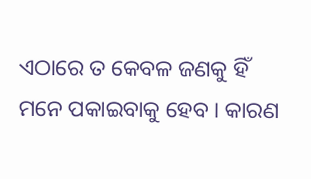ଏଠାରେ ତ କେବଳ ଜଣକୁ ହିଁ ମନେ ପକାଇବାକୁ ହେବ । କାରଣ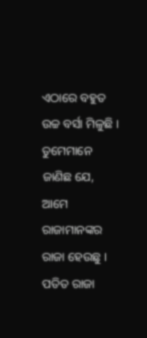ଏଠାରେ ବହୁତ ଉଚ୍ଚ ବର୍ସା ମିଳୁଛି ।
ତୁମେମାନେ ଜାଣିଛ ଯେ, ଆମେ ରାଜାମାନଙ୍କର ରାଜା ହେଉଛୁ । ପତିତ ରାଜା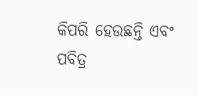କିପରି ହେଉଛନ୍ତି ଏବଂ
ପବିତ୍ର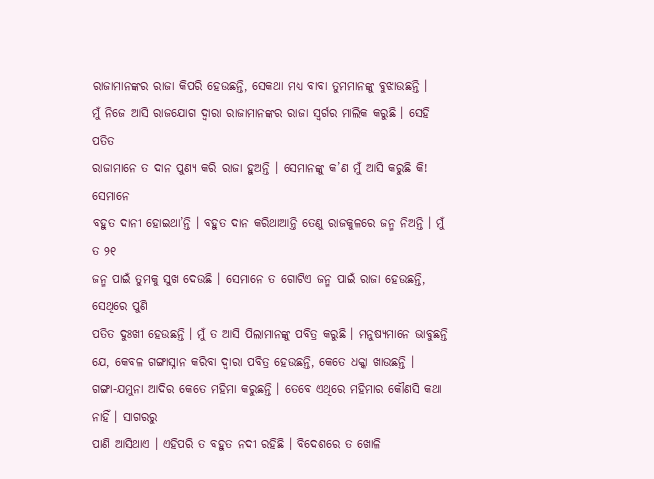ରାଜାମାନଙ୍କର ରାଜା କିପରି ହେଉଛନ୍ତି, ସେକଥା ମଧ୍ୟ ବାବା ତୁମମାନଙ୍କୁ ବୁଝାଉଛନ୍ତି ।
ମୁଁ ନିଜେ ଆସି ରାଜଯୋଗ ଦ୍ୱାରା ରାଜାମାନଙ୍କର ରାଜା ସ୍ୱର୍ଗର ମାଲିକ କରୁଛି । ସେହି ପତିତ
ରାଜାମାନେ ତ ଦାନ ପୁଣ୍ୟ କରି ରାଜା ହୁଅନ୍ତି । ସେମାନଙ୍କୁ କ’ଣ ମୁଁ ଆସି କରୁଛି କି! ସେମାନେ
ବହୁତ ଦାନୀ ହୋଇଥା’ନ୍ତି । ବହୁତ ଦାନ କରିଥାଆନ୍ତି ତେଣୁ ରାଜକୁଳରେ ଜନ୍ମ ନିଅନ୍ତି । ମୁଁ ତ ୨୧
ଜନ୍ମ ପାଇଁ ତୁମକୁ ସୁଖ ଦେଉଛି । ସେମାନେ ତ ଗୋଟିଏ ଜନ୍ମ ପାଇଁ ରାଜା ହେଉଛନ୍ତି, ସେଥିରେ ପୁଣି
ପତିତ ଦୁଃଖୀ ହେଉଛନ୍ତି । ମୁଁ ତ ଆସି ପିଲାମାନଙ୍କୁ ପବିତ୍ର କରୁଛି । ମନୁଷ୍ୟମାନେ ଭାବୁଛନ୍ତି
ଯେ, କେବଳ ଗଙ୍ଗାସ୍ନାନ କରିବା ଦ୍ୱାରା ପବିତ୍ର ହେଉଛନ୍ତି, କେତେ ଧକ୍କା ଖାଉଛନ୍ତି ।
ଗଙ୍ଗା-ଯମୁନା ଆଦିର କେତେ ମହିମା କରୁଛନ୍ତି । ତେବେ ଏଥିରେ ମହିମାର କୌଣସି କଥା ନାହିଁ । ସାଗରରୁ
ପାଣି ଆସିଥାଏ । ଏହିପରି ତ ବହୁତ ନଦୀ ରହିଛି । ବିଦେଶରେ ତ ଖୋଳି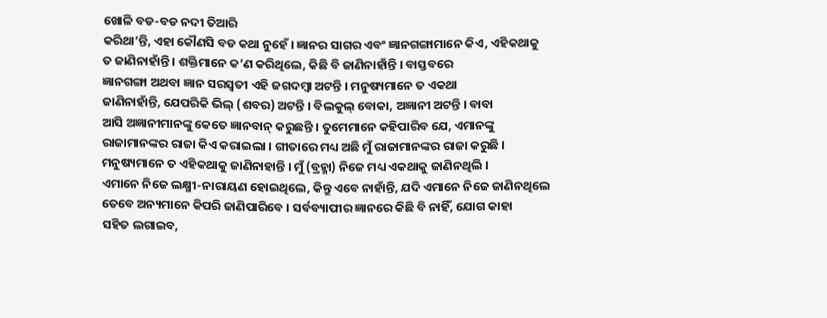ଖୋଳି ବଡ-ବଡ ନଦୀ ତିଆରି
କରିଥା’ନ୍ତି, ଏହା କୌଣସି ବଡ କଥା ନୁହେଁ । ଜ୍ଞାନର ସାଗର ଏବଂ ଜ୍ଞାନଗଙ୍ଗାମାନେ କିଏ, ଏହିକଥାକୁ
ତ ଜାଣିନାହାଁନ୍ତି । ଶକ୍ତିମାନେ କ’ଣ କରିଥିଲେ, କିଛି ବି ଜାଣିନାହାଁନ୍ତି । ବାସ୍ତବରେ
ଜ୍ଞାନଗଙ୍ଗା ଅଥବା ଜ୍ଞାନ ସରସ୍ୱତୀ ଏହି ଜଗଦମ୍ବା ଅଟନ୍ତି । ମନୁଷ୍ୟମାନେ ତ ଏକଥା
ଜାଣିନାହାଁନ୍ତି, ଯେପରିକି ଭିଲ୍ (ଶବର) ଅଟନ୍ତି । ବିଲକୁଲ୍ ବୋକା, ଅଜ୍ଞାନୀ ଅଟନ୍ତି । ବାବା
ଆସି ଅଜ୍ଞାନୀମାନଙ୍କୁ କେତେ ଜ୍ଞାନବାନ୍ କରୁଛନ୍ତି । ତୁମେମାନେ କହିପାରିବ ଯେ, ଏମାନଙ୍କୁ
ରାଜାମାନଙ୍କର ରାଜା କିଏ କରାଇଲା । ଗୀତାରେ ମଧ୍ୟ ଅଛି ମୁଁ ରାଜାମାନଙ୍କର ରାଜା କରୁଛି ।
ମନୁଷ୍ୟମାନେ ତ ଏହିକଥାକୁ ଜାଣିନାହାନ୍ତି । ମୁଁ (ବ୍ରହ୍ମା) ନିଜେ ମଧ୍ୟ ଏକଥାକୁ ଜାଣିନଥିଲି ।
ଏମାନେ ନିଜେ ଲକ୍ଷ୍ମୀ-ନାରାୟଣ ହୋଇଥିଲେ, କିନ୍ତୁ ଏବେ ନାହାଁନ୍ତି, ଯଦି ଏମାନେ ନିଜେ ଜାଣିନଥିଲେ
ତେବେ ଅନ୍ୟମାନେ କିପରି ଜାଣିପାରିବେ । ସର୍ବବ୍ୟାପୀର ଜ୍ଞାନରେ କିଛି ବି ନାହିଁ, ଯୋଗ କାହା
ସହିତ ଲଗାଇବ,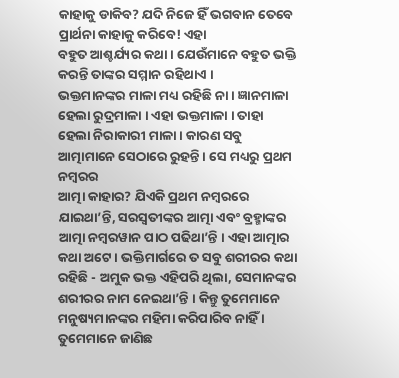କାହାକୁ ଡାକିବ? ଯଦି ନିଜେ ହିଁ ଭଗବାନ ତେବେ ପ୍ରାର୍ଥନା କାହାକୁ କରିବେ! ଏହା
ବହୁତ ଆଶ୍ଚର୍ଯ୍ୟର କଥା । ଯେଉଁମାନେ ବହୁତ ଭକ୍ତି କରନ୍ତି ତାଙ୍କର ସମ୍ମାନ ରହିଥାଏ ।
ଭକ୍ତମାନଙ୍କର ମାଳା ମଧ୍ୟ ରହିଛି ନା । ଜ୍ଞାନମାଳା ହେଲା ରୁଦ୍ରମାଳା । ଏହା ଭକ୍ତମାଳା । ତାହା
ହେଲା ନିରାକାରୀ ମାଳା । କାରଣ ସବୁ ଆତ୍ମାମାନେ ସେଠାରେ ରୁହନ୍ତି । ସେ ମଧ୍ୟରୁ ପ୍ରଥମ ନମ୍ବରର
ଆତ୍ମା କାହାର? ଯିଏକି ପ୍ରଥମ ନମ୍ବରରେ ଯାଇଥା’ନ୍ତି, ସରସ୍ୱତୀଙ୍କର ଆତ୍ମା ଏବଂ ବ୍ରହ୍ମାଙ୍କର
ଆତ୍ମା ନମ୍ବରୱାନ ପାଠ ପଢିଥା’ନ୍ତି । ଏହା ଆତ୍ମାର କଥା ଅଟେ । ଭକ୍ତିମାର୍ଗରେ ତ ସବୁ ଶରୀରର କଥା
ରହିଛି - ଅମୁକ ଭକ୍ତ ଏହିପରି ଥିଲା, ସେମାନଙ୍କର ଶରୀରର ନାମ ନେଇଥା’ନ୍ତି । କିନ୍ତୁ ତୁମେମାନେ
ମନୁଷ୍ୟମାନଙ୍କର ମହିମା କରିପାରିବ ନାହିଁ । ତୁମେମାନେ ଜାଣିଛ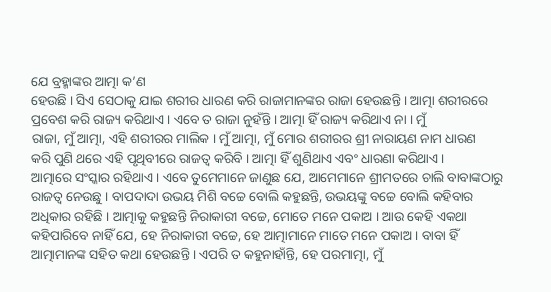ଯେ ବ୍ରହ୍ମାଙ୍କର ଆତ୍ମା କ’ଣ
ହେଉଛି । ସିଏ ସେଠାକୁ ଯାଇ ଶରୀର ଧାରଣ କରି ରାଜାମାନଙ୍କର ରାଜା ହେଉଛନ୍ତି । ଆତ୍ମା ଶରୀରରେ
ପ୍ରବେଶ କରି ରାଜ୍ୟ କରିଥାଏ । ଏବେ ତ ରାଜା ନୁହଁନ୍ତି । ଆତ୍ମା ହିଁ ରାଜ୍ୟ କରିଥାଏ ନା । ମୁଁ
ରାଜା, ମୁଁ ଆତ୍ମା, ଏହି ଶରୀରର ମାଲିକ । ମୁଁ ଆତ୍ମା, ମୁଁ ମୋର ଶରୀରର ଶ୍ରୀ ନାରାୟଣ ନାମ ଧାରଣ
କରି ପୁଣି ଥରେ ଏହି ପୃଥିବୀରେ ରାଜତ୍ୱ କରିବି । ଆତ୍ମା ହିଁ ଶୁଣିଥାଏ ଏବଂ ଧାରଣା କରିଥାଏ ।
ଆତ୍ମାରେ ସଂସ୍କାର ରହିଥାଏ । ଏବେ ତୁମେମାନେ ଜାଣୁଛ ଯେ, ଆମେମାନେ ଶ୍ରୀମତରେ ଚାଲି ବାବାଙ୍କଠାରୁ
ରାଜତ୍ୱ ନେଉଛୁ । ବାପଦାଦା ଉଭୟ ମିଶି ବଚ୍ଚେ ବୋଲି କହୁଛନ୍ତି, ଉଭୟଙ୍କୁ ବଚ୍ଚେ ବୋଲି କହିବାର
ଅଧିକାର ରହିଛି । ଆତ୍ମାକୁ କହୁଛନ୍ତି ନିରାକାରୀ ବଚ୍ଚେ, ମୋତେ ମନେ ପକାଅ । ଆଉ କେହି ଏକଥା
କହିପାରିବେ ନାହିଁ ଯେ, ହେ ନିରାକାରୀ ବଚ୍ଚେ, ହେ ଆତ୍ମାମାନେ ମାତେ ମନେ ପକାଅ । ବାବା ହିଁ
ଆତ୍ମାମାନଙ୍କ ସହିତ କଥା ହେଉଛନ୍ତି । ଏପରି ତ କହୁନାହାଁନ୍ତି, ହେ ପରମାତ୍ମା, ମୁଁ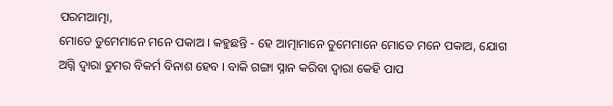ପରମଆତ୍ମା,
ମୋତେ ତୁମେମାନେ ମନେ ପକାଅ । କହୁଛନ୍ତି - ହେ ଆତ୍ମାମାନେ ତୁମେମାନେ ମୋତେ ମନେ ପକାଅ, ଯୋଗ
ଅଗ୍ନି ଦ୍ୱାରା ତୁମର ବିକର୍ମ ବିନାଶ ହେବ । ବାକି ଗଙ୍ଗା ସ୍ନାନ କରିବା ଦ୍ୱାରା କେହି ପାପ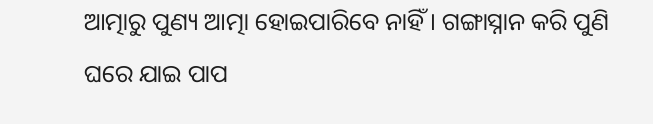ଆତ୍ମାରୁ ପୁଣ୍ୟ ଆତ୍ମା ହୋଇପାରିବେ ନାହିଁ । ଗଙ୍ଗାସ୍ନାନ କରି ପୁଣି ଘରେ ଯାଇ ପାପ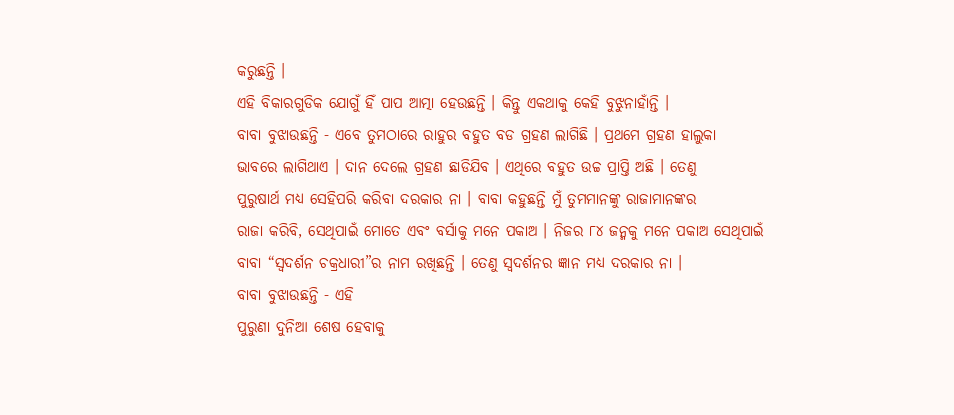କରୁଛନ୍ତି ।
ଏହି ବିକାରଗୁଡିକ ଯୋଗୁଁ ହିଁ ପାପ ଆତ୍ମା ହେଉଛନ୍ତି । କିନ୍ତୁ ଏକଥାକୁ କେହି ବୁଝୁନାହାଁନ୍ତି ।
ବାବା ବୁଝାଉଛନ୍ତି - ଏବେ ତୁମଠାରେ ରାହୁର ବହୁତ ବଡ ଗ୍ରହଣ ଲାଗିଛି । ପ୍ରଥମେ ଗ୍ରହଣ ହାଲୁକା
ଭାବରେ ଲାଗିଥାଏ । ଦାନ ଦେଲେ ଗ୍ରହଣ ଛାଡିଯିବ । ଏଥିରେ ବହୁତ ଉଚ୍ଚ ପ୍ରାପ୍ତି ଅଛି । ତେଣୁ
ପୁରୁଷାର୍ଥ ମଧ୍ୟ ସେହିପରି କରିବା ଦରକାର ନା । ବାବା କହୁଛନ୍ତି ମୁଁ ତୁମମାନଙ୍କୁ ରାଜାମାନଙ୍କର
ରାଜା କରିବି, ସେଥିପାଇଁ ମୋତେ ଏବଂ ବର୍ସାକୁ ମନେ ପକାଅ । ନିଜର ୮୪ ଜନ୍ମକୁ ମନେ ପକାଅ ସେଥିପାଇଁ
ବାବା “ସ୍ୱଦର୍ଶନ ଚକ୍ରଧାରୀ”ର ନାମ ରଖିଛନ୍ତି । ତେଣୁ ସ୍ୱଦର୍ଶନର ଜ୍ଞାନ ମଧ୍ୟ ଦରକାର ନା ।
ବାବା ବୁଝାଉଛନ୍ତି - ଏହି
ପୁରୁଣା ଦୁନିଆ ଶେଷ ହେବାକୁ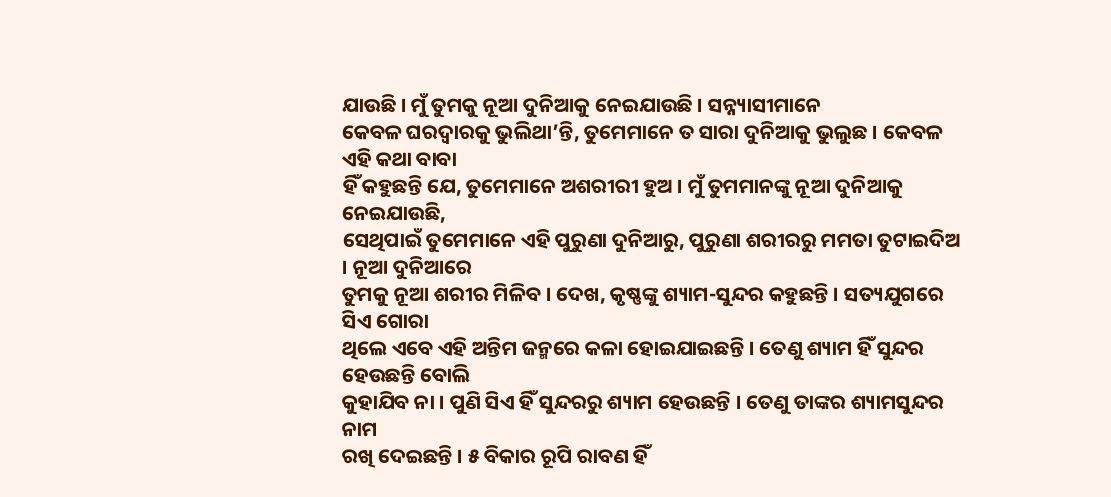ଯାଉଛି । ମୁଁ ତୁମକୁ ନୂଆ ଦୁନିଆକୁ ନେଇଯାଉଛି । ସନ୍ନ୍ୟାସୀମାନେ
କେବଳ ଘରଦ୍ୱାରକୁ ଭୁଲିଥା’ନ୍ତି, ତୁମେମାନେ ତ ସାରା ଦୁନିଆକୁ ଭୁଲୁଛ । କେବଳ ଏହି କଥା ବାବା
ହିଁ କହୁଛନ୍ତି ଯେ, ତୁମେମାନେ ଅଶରୀରୀ ହୁଅ । ମୁଁ ତୁମମାନଙ୍କୁ ନୂଆ ଦୁନିଆକୁ ନେଇଯାଉଛି,
ସେଥିପାଇଁ ତୁମେମାନେ ଏହି ପୁରୁଣା ଦୁନିଆରୁ, ପୁରୁଣା ଶରୀରରୁ ମମତା ତୁଟାଇଦିଅ । ନୂଆ ଦୁନିଆରେ
ତୁମକୁ ନୂଆ ଶରୀର ମିଳିବ । ଦେଖ, କୃଷ୍ଣଙ୍କୁ ଶ୍ୟାମ-ସୁନ୍ଦର କହୁଛନ୍ତି । ସତ୍ୟଯୁଗରେ ସିଏ ଗୋରା
ଥିଲେ ଏବେ ଏହି ଅନ୍ତିମ ଜନ୍ମରେ କଳା ହୋଇଯାଇଛନ୍ତି । ତେଣୁ ଶ୍ୟାମ ହିଁ ସୁନ୍ଦର ହେଉଛନ୍ତି ବୋଲି
କୁହାଯିବ ନା । ପୁଣି ସିଏ ହିଁ ସୁନ୍ଦରରୁ ଶ୍ୟାମ ହେଉଛନ୍ତି । ତେଣୁ ତାଙ୍କର ଶ୍ୟାମସୁନ୍ଦର ନାମ
ରଖି ଦେଇଛନ୍ତି । ୫ ବିକାର ରୂପି ରାବଣ ହିଁ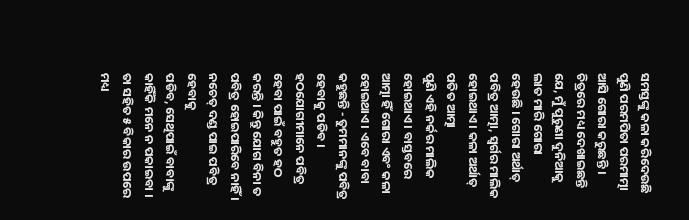ସମସ୍ତଙ୍କୁ କଳା କରିଦେଉଛି ପୁଣି ପରମପିତା ପରମାତ୍ମା
ଆସି ଗୋରା କରୁଛନ୍ତି । ଚିତ୍ରରେ ମଧ୍ୟ ଦେଖାଇଛନ୍ତି ଯେ, ମୁଁ ପୁରୁଣା ଦୁନିଆକୁ ଲାତ ମାରି ଗୋରା
ହେଉଛି । ଗୋରା ଅର୍ଥାତ୍ ପବିତ୍ର ଆତ୍ମା, ସ୍ୱର୍ଗର ମାଲିକ ହୋଇଥାଏ । କଳା ଅର୍ଥାତ୍ ପତିତ ଆତ୍ମା
ପୁଣି ଏହି ନର୍କର ମାଲିକ ହୋଇଥାଏ । ବାସ୍ତବରେ ଆତ୍ମା ହିଁ ଗୋରା ଏବଂ କଳା ହୋଇଥାଏ । ଏବେ ବାବା
କହୁଛନ୍ତି - ତୁମମାନଙ୍କୁ ପବିତ୍ର ହେବାକୁ ପଡିବ । ହଠଯୋଗୀମାନେ ପବିତ୍ର ହେବା ପାଇଁ ବହୁତ ହଠ
କରନ୍ତି । କିନ୍ତୁ ଯୋଗ ବିନା ତ ପବିତ୍ର ହୋଇପାରିବେ ନାହିଁ । ନଚେତ୍ ଦଣ୍ଡ ପାଇ ପବିତ୍ର ହେବାକୁ
ପଡିବ, ସେଥିପାଇଁ ବାବାଙ୍କୁ କାହିଁକି ମନେ ନ ପକାଇବା । ତା ସହିତ ୫ ବିକାର ଉପରେ ମଧ୍ୟ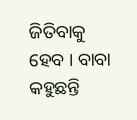ଜିତିବାକୁ
ହେବ । ବାବା କହୁଛନ୍ତି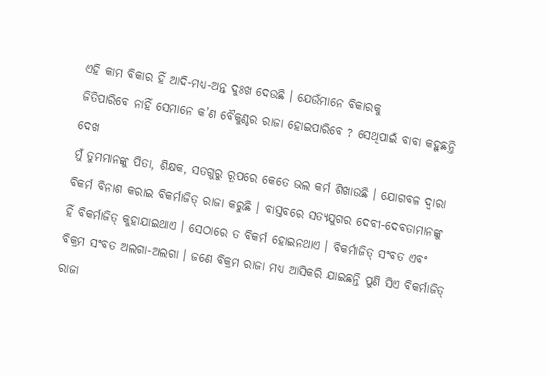ଏହି କାମ ବିକାର ହିଁ ଆଦି-ମଧ୍ୟ-ଅନ୍ତ ଦୁଃଖ ଦେଉଛି । ଯେଉଁମାନେ ବିକାରକୁ
ଜିତିପାରିବେ ନାହିଁ ସେମାନେ କ’ଣ ବୈକୁଣ୍ଠର ରାଜା ହୋଇପାରିବେ ? ସେଥିପାଇଁ ବାବା କହୁଛନ୍ତି ଦେଖ
ମୁଁ ତୁମମାନଙ୍କୁ ପିତା, ଶିକ୍ଷକ, ସତଗୁରୁ ରୂପରେ କେତେ ଭଲ କର୍ମ ଶିଖାଉଛି । ଯୋଗବଳ ଦ୍ୱାରା
ବିକର୍ମ ବିନାଶ କରାଇ ବିକର୍ମାଜିତ୍ ରାଜା କରୁଛି । ବାସ୍ତବରେ ସତ୍ୟଯୁଗର ଦେବୀ-ଦେବତାମାନଙ୍କୁ
ହିଁ ବିକର୍ମାଜିତ୍ କୁହାଯାଇଥାଏ । ସେଠାରେ ତ ବିକର୍ମ ହୋଇନଥାଏ । ବିକର୍ମାଜିତ୍ ସଂବତ ଏବଂ
ବିକ୍ରମ ସଂବତ ଅଲଗା-ଅଲଗା । ଜଣେ ବିକ୍ରମ ରାଜା ମଧ୍ୟ ଆସିକରି ଯାଇଛନ୍ତି ପୁଣି ସିଏ ବିକର୍ମାଜିତ୍
ରାଜା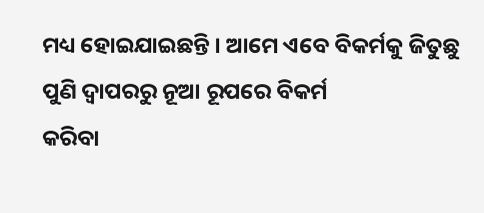ମଧ୍ୟ ହୋଇଯାଇଛନ୍ତି । ଆମେ ଏବେ ବିକର୍ମକୁ ଜିତୁଛୁ ପୁଣି ଦ୍ୱାପରରୁ ନୂଆ ରୂପରେ ବିକର୍ମ
କରିବା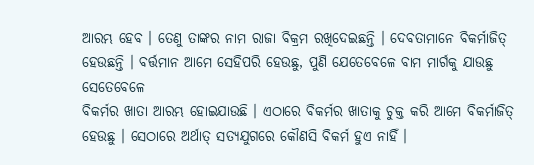ଆରମ୍ଭ ହେବ । ତେଣୁ ତାଙ୍କର ନାମ ରାଜା ବିକ୍ରମ ରଖିଦେଇଛନ୍ତି । ଦେବତାମାନେ ବିକର୍ମାଜିତ୍
ହେଉଛନ୍ତି । ବର୍ତ୍ତମାନ ଆମେ ସେହିପରି ହେଉଛୁ, ପୁଣି ଯେତେବେଳେ ବାମ ମାର୍ଗକୁ ଯାଉଛୁ ସେତେବେଳେ
ବିକର୍ମର ଖାତା ଆରମ୍ଭ ହୋଇଯାଉଛି । ଏଠାରେ ବିକର୍ମର ଖାତାକୁ ଚୁକ୍ତ କରି ଆମେ ବିକର୍ମାଜିତ୍
ହେଉଛୁ । ସେଠାରେ ଅର୍ଥାତ୍ ସତ୍ୟଯୁଗରେ କୌଣସି ବିକର୍ମ ହୁଏ ନାହିଁ ।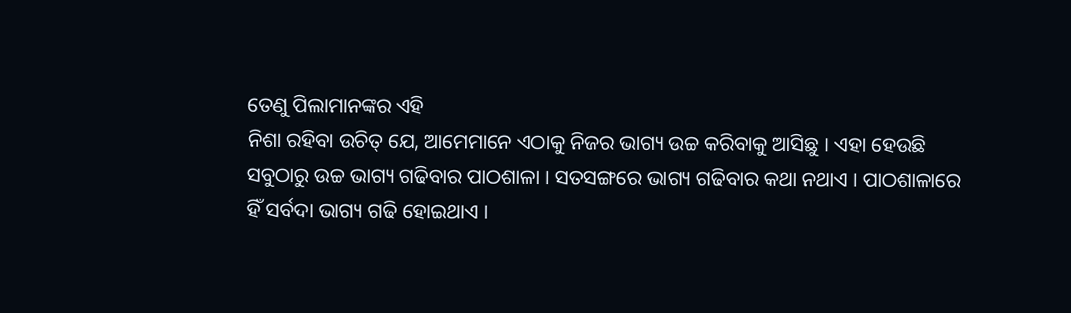ତେଣୁ ପିଲାମାନଙ୍କର ଏହି
ନିଶା ରହିବା ଉଚିତ୍ ଯେ, ଆମେମାନେ ଏଠାକୁ ନିଜର ଭାଗ୍ୟ ଉଚ୍ଚ କରିବାକୁ ଆସିଛୁ । ଏହା ହେଉଛି
ସବୁଠାରୁ ଉଚ୍ଚ ଭାଗ୍ୟ ଗଢିବାର ପାଠଶାଳା । ସତସଙ୍ଗରେ ଭାଗ୍ୟ ଗଢିବାର କଥା ନଥାଏ । ପାଠଶାଳାରେ
ହିଁ ସର୍ବଦା ଭାଗ୍ୟ ଗଢି ହୋଇଥାଏ ।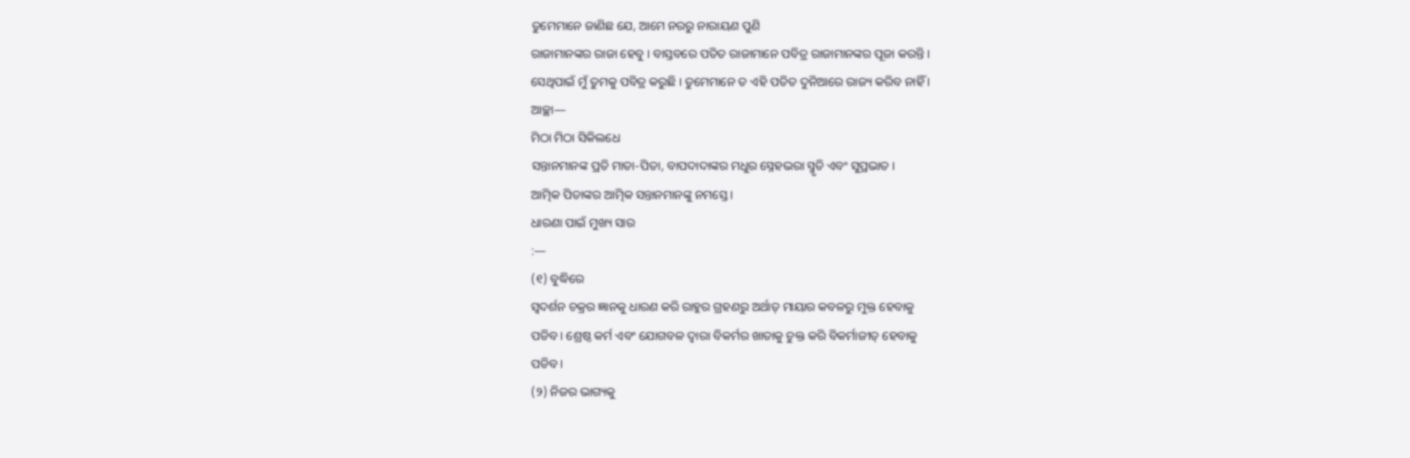ତୁମେମାନେ ଜାଣିଛ ଯେ, ଆମେ ନରରୁ ନାରାୟଣ ପୁଣି
ରାଜାମାନଙ୍କର ରାଜା ହେବୁ । ବାସ୍ତବରେ ପତିତ ରାଜାମାନେ ପବିତ୍ର ରାଜାମାନଙ୍କର ପୂଜା କରନ୍ତି ।
ସେଥିପାଇଁ ମୁଁ ତୁମକୁ ପବିତ୍ର କରୁଛି । ତୁମେମାନେ ତ ଏହି ପତିତ ଦୁନିଆରେ ରାଜ୍ୟ କରିବ ନାହିଁ ।
ଆଚ୍ଛା—
ମିଠା ମିଠା ସିକିଲଧେ
ସନ୍ତାନମାନଙ୍କ ପ୍ରତି ମାତା-ପିତା, ବାପଦାଦାଙ୍କର ମଧୁର ସ୍ନେହଭରା ସ୍ମୃତି ଏବଂ ସୁପ୍ରଭାତ ।
ଆତ୍ମିକ ପିତାଙ୍କର ଆତ୍ମିକ ସନ୍ତାନମାନଙ୍କୁ ନମସ୍ତେ ।
ଧାରଣା ପାଇଁ ମୁଖ୍ୟ ସାର
:—
(୧) ବୁଦ୍ଧିରେ
ସ୍ୱଦର୍ଶନ ଚକ୍ରର ଜ୍ଞାନକୁ ଧାରଣ କରି ରାହୁର ଗ୍ରହଣରୁ ଅର୍ଥାତ୍ ମାୟାର କବଳରୁ ମୁକ୍ତ ହେବାକୁ
ପଡିବ । ଶ୍ରେଷ୍ଠ କର୍ମ ଏବଂ ଯୋଗବଳ ଦ୍ୱାରା ବିକର୍ମର ଖାତାକୁ ଚୁକ୍ତ କରି ବିକର୍ମାଜୀତ୍ ହେବାକୁ
ପଡିବ ।
(୨) ନିଜର ଭାଗ୍ୟକୁ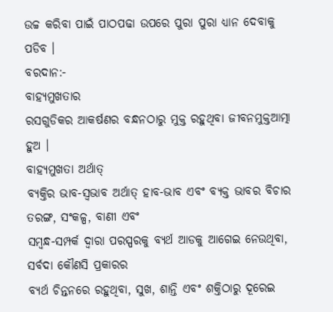ଉଚ୍ଚ କରିବା ପାଇଁ ପାଠପଢା ଉପରେ ପୁରା ପୁରା ଧ୍ୟାନ ଦେବାକୁ ପଡିବ ।
ବରଦାନ:-
ବାହ୍ୟମୁଖତାର
ରସଗୁଡିକର ଆକର୍ଷଣର ବନ୍ଧନଠାରୁ ମୁକ୍ତ ରହୁଥିବା ଜୀବନମୁକ୍ତଆତ୍ମା ହୁଅ ।
ବାହ୍ୟମୁଖତା ଅର୍ଥାତ୍
ବ୍ୟକ୍ତିର ଭାବ-ସ୍ୱଭାବ ଅର୍ଥାତ୍ ହାବ-ଭାବ ଏବଂ ବ୍ୟକ୍ତ ଭାବର ବିଚାର ତରଙ୍ଗ, ସଂକଳ୍ପ, ବାଣୀ ଏବଂ
ସମ୍ବନ୍ଧ-ସମ୍ପର୍କ ଦ୍ୱାରା ପରସ୍ପରକୁ ବ୍ୟର୍ଥ ଆଡକୁ ଆଗେଇ ନେଉଥିବା, ସର୍ବଦା କୌଣସି ପ୍ରକାରର
ବ୍ୟର୍ଥ ଚିନ୍ତନରେ ରହୁଥିବା, ସୁଖ, ଶାନ୍ତି ଏବଂ ଶକ୍ତିଠାରୁ ଦୂରେଇ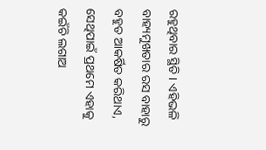ରହୁଥିବାର ସ୍ଥିତି । ଏହିଭଳି
ବାହ୍ୟମୁଖତାର ରସ ବାହାରୁ ବହୁତ ଆକର୍ଷିତ କରିଥାଏ, ସେଥିପାଇଁ ପ୍ରଥମେ ଏହାକୁ କଇଁଚି ଲଗାଅ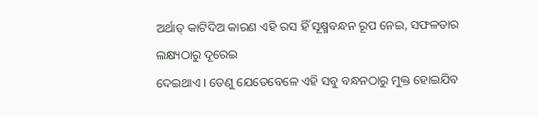ଅର୍ଥାତ୍ କାଟିଦିଅ କାରଣ ଏହି ରସ ହିଁ ସୂକ୍ଷ୍ମବନ୍ଧନ ରୂପ ନେଇ, ସଫଳତାର ଲକ୍ଷ୍ୟଠାରୁ ଦୂରେଇ
ଦେଇଥାଏ । ତେଣୁ ଯେତେବେଳେ ଏହି ସବୁ ବନ୍ଧନଠାରୁ ମୁକ୍ତ ହୋଇଯିବ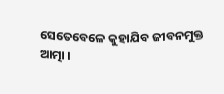ସେତେବେଳେ କୁହାଯିବ ଜୀବନମୁକ୍ତ
ଆତ୍ମା ।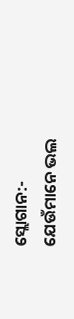ସ୍ଲୋଗାନ:-
ଯେଉଁମାନେ ଭଲ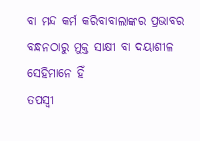ବା ମନ୍ଦ କର୍ମ କରିବାବାଲାଙ୍କର ପ୍ରଭାବର ବନ୍ଧନଠାରୁ ମୁକ୍ତ ସାକ୍ଷୀ ବା ଦୟାଶୀଳ ସେହିମାନେ ହିଁ
ତପସ୍ୱୀ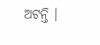ଅଟନ୍ତି ।